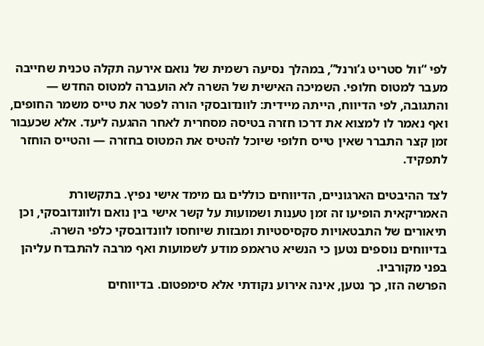לפי “וול סטריט ג’ורנל”, במהלך נסיעה רשמית של נואם אירעה תקלה טכנית שחייבה מעבר למטוס חלופי. השמיכה האישית של השרה לא הועברה למטוס החדש — והתגובה, לפי הדיווח, הייתה מיידית: לוונדובסקי הורה לפטר את טייס משמר החופים, ואף נאמר לו למצוא את דרכו חזרה בטיסה מסחרית לאחר ההגעה ליעד. אלא שכעבור זמן קצר התברר שאין טייס חלופי שיוכל להטיס את המטוס בחזרה — והטייס הוחזר לתפקיד.

לצד ההיבטים הארגוניים, הדיווחים כוללים גם מימד אישי נפיץ. בתקשורת האמריקאית הופיעו זה זמן טענות ושמועות על קשר אישי בין נואם ולוונדובסקי, וכן תיאורים של התבטאויות סקסיסטיות ומבזות שיוחסו לוונדובסקי כלפי השרה. בדיווחים נוספים נטען כי הנשיא טראמפ מודע לשמועות ואף מרבה להתבדח עליהן בפני מקורביו.
הפרשה הזו, כך נטען, אינה אירוע נקודתי אלא סימפטום. בדיווחים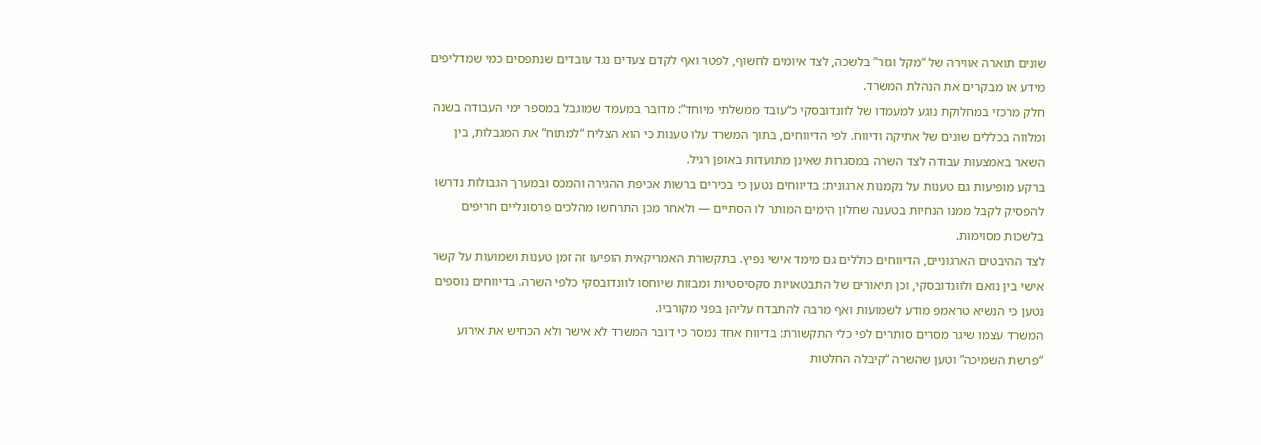שונים תוארה אווירה של “מקל וגזר” בלשכה, לצד איומים לחשוף, לפטר ואף לקדם צעדים נגד עובדים שנתפסים כמי שמדליפים מידע או מבקרים את הנהלת המשרד.
חלק מרכזי במחלוקת נוגע למעמדו של לוונדובסקי כ“עובד ממשלתי מיוחד”: מדובר במעמד שמוגבל במספר ימי העבודה בשנה ומלווה בכללים שונים של אתיקה ודיווח. לפי הדיווחים, בתוך המשרד עלו טענות כי הוא הצליח “למתוח” את המגבלות, בין השאר באמצעות עבודה לצד השרה במסגרות שאינן מתועדות באופן רגיל.
ברקע מופיעות גם טענות על נקמנות ארגונית: בדיווחים נטען כי בכירים ברשות אכיפת ההגירה והמכס ובמערך הגבולות נדרשו להפסיק לקבל ממנו הנחיות בטענה שחלון הימים המותר לו הסתיים — ולאחר מכן התרחשו מהלכים פרסונליים חריפים בלשכות מסוימות.
לצד ההיבטים הארגוניים, הדיווחים כוללים גם מימד אישי נפיץ. בתקשורת האמריקאית הופיעו זה זמן טענות ושמועות על קשר אישי בין נואם ולוונדובסקי, וכן תיאורים של התבטאויות סקסיסטיות ומבזות שיוחסו לוונדובסקי כלפי השרה. בדיווחים נוספים נטען כי הנשיא טראמפ מודע לשמועות ואף מרבה להתבדח עליהן בפני מקורביו.
המשרד עצמו שיגר מסרים סותרים לפי כלי התקשורת: בדיווח אחד נמסר כי דובר המשרד לא אישר ולא הכחיש את אירוע “פרשת השמיכה” וטען שהשרה “קיבלה החלטות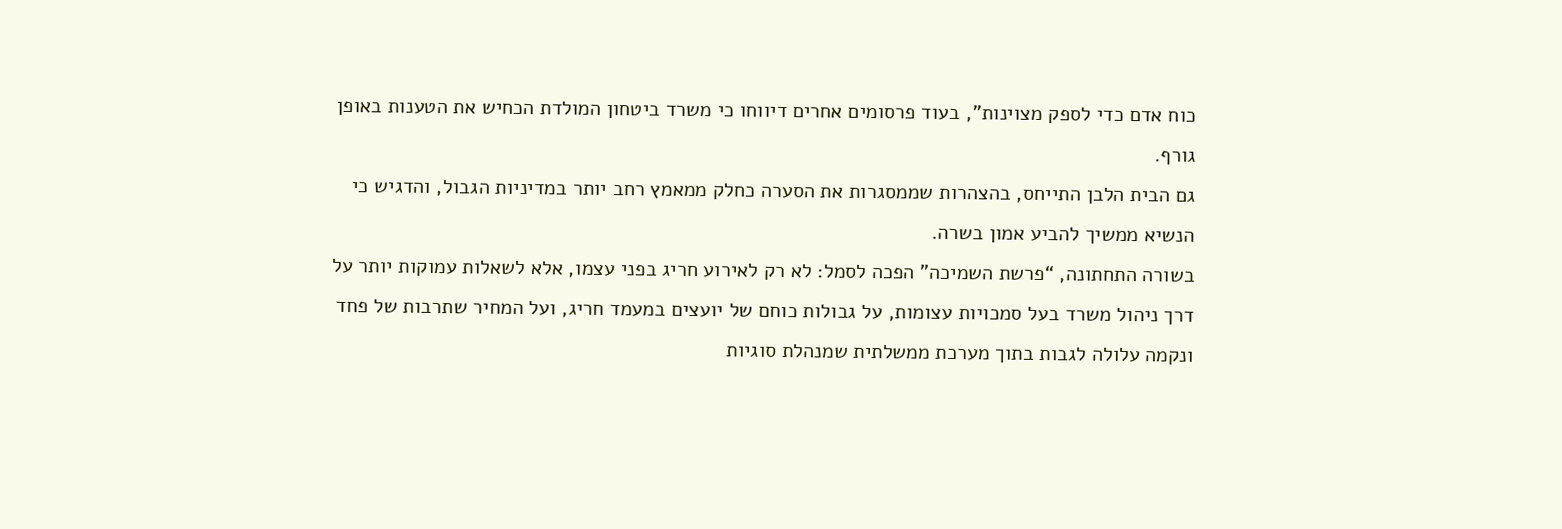כוח אדם כדי לספק מצוינות”, בעוד פרסומים אחרים דיווחו כי משרד ביטחון המולדת הכחיש את הטענות באופן גורף.
גם הבית הלבן התייחס, בהצהרות שממסגרות את הסערה כחלק ממאמץ רחב יותר במדיניות הגבול, והדגיש כי הנשיא ממשיך להביע אמון בשרה.
בשורה התחתונה, “פרשת השמיכה” הפכה לסמל: לא רק לאירוע חריג בפני עצמו, אלא לשאלות עמוקות יותר על דרך ניהול משרד בעל סמכויות עצומות, על גבולות כוחם של יועצים במעמד חריג, ועל המחיר שתרבות של פחד ונקמה עלולה לגבות בתוך מערכת ממשלתית שמנהלת סוגיות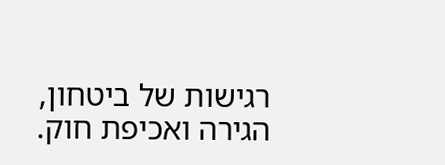רגישות של ביטחון, הגירה ואכיפת חוק.